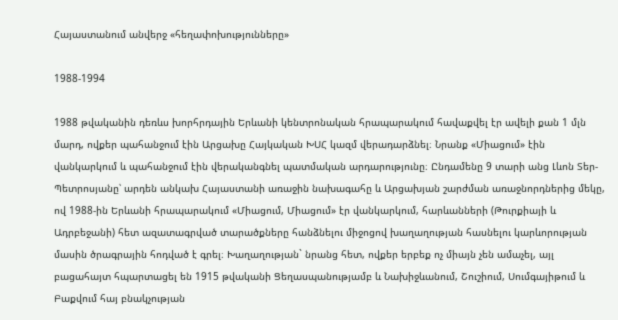Հայաստանում անվերջ «հեղափոխությունները»

1988-1994

1988 թվականին դեռևս խորհրդային Երևանի կենտրոնական հրապարակում հավաքվել էր ավելի քան 1 մլն մարդ, ովքեր պահանջում էին Արցախը Հայկական ԽՍՀ կազմ վերադարձնել։ Նրանք «Միացում» էին վանկարկում և պահանջում էին վերականգնել պատմական արդարությունը։ Ընդամենը 9 տարի անց Լևոն Տեր-Պետրոսյանը՝ արդեն անկախ Հայաստանի առաջին նախագահը և Արցախյան շարժման առաջնորդներից մեկը, ով 1988-ին Երևանի հրապարակում «Միացում, Միացում» էր վանկարկում, հարևանների (Թուրքիայի և Ադրբեջանի) հետ ազատագրված տարածքները հանձնելու միջոցով խաղաղության հասնելու կարևորության մասին ծրագրային հոդված է գրել։ Խաղաղության` նրանց հետ, ովքեր երբեք ոչ միայն չեն ամաչել, այլ բացահայտ հպարտացել են 1915 թվականի Ցեղասպանությամբ և Նախիջևանում, Շուշիում, Սումգայիթում և Բաքվում հայ բնակչության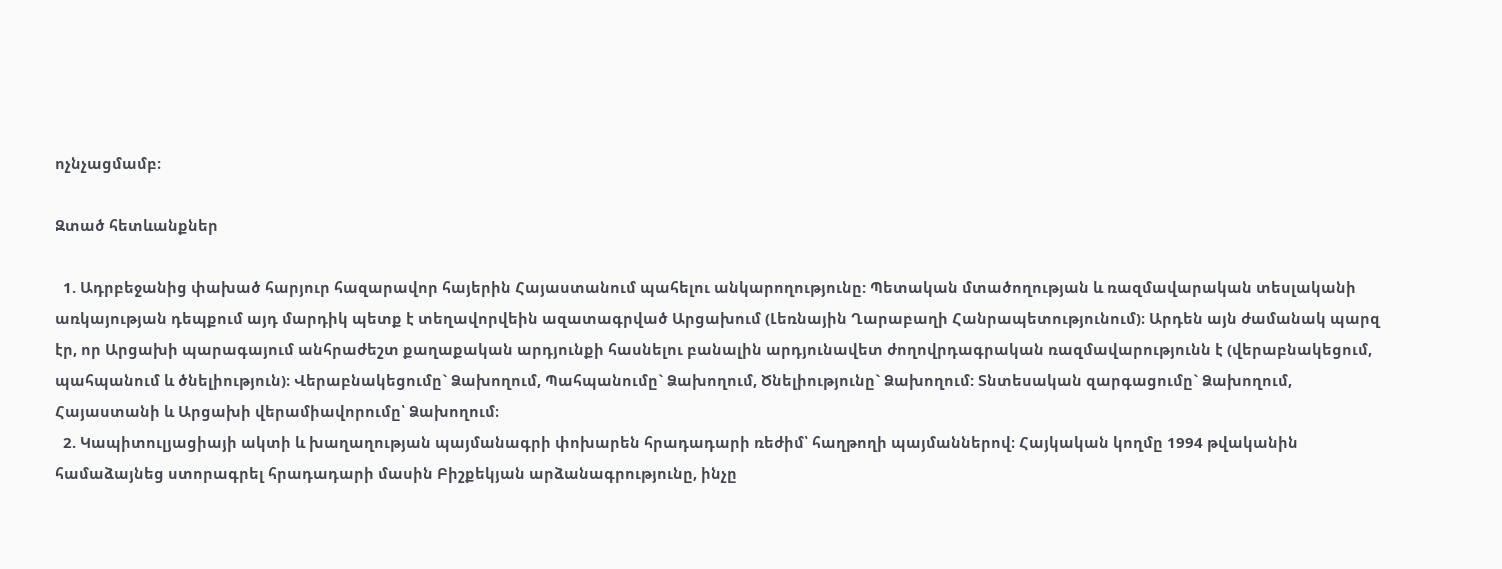ոչնչացմամբ։

Զտած հետևանքներ

  1. Ադրբեջանից փախած հարյուր հազարավոր հայերին Հայաստանում պահելու անկարողությունը: Պետական մտածողության և ռազմավարական տեսլականի առկայության դեպքում այդ մարդիկ պետք է տեղավորվեին ազատագրված Արցախում (Լեռնային Ղարաբաղի Հանրապետությունում)։ Արդեն այն ժամանակ պարզ էր, որ Արցախի պարագայում անհրաժեշտ քաղաքական արդյունքի հասնելու բանալին արդյունավետ ժողովրդագրական ռազմավարությունն է (վերաբնակեցում, պահպանում և ծնելիություն)։ Վերաբնակեցումը` Ձախողում, Պահպանումը` Ձախողում, Ծնելիությունը` Ձախողում: Տնտեսական զարգացումը` Ձախողում, Հայաստանի և Արցախի վերամիավորումը՝ Ձախողում։
  2. Կապիտուլյացիայի ակտի և խաղաղության պայմանագրի փոխարեն հրադադարի ռեժիմ՝ հաղթողի պայմաններով։ Հայկական կողմը 1994 թվականին համաձայնեց ստորագրել հրադադարի մասին Բիշքեկյան արձանագրությունը, ինչը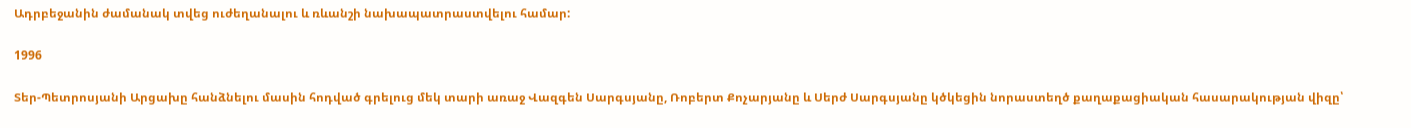Ադրբեջանին ժամանակ տվեց ուժեղանալու և ռևանշի նախապատրաստվելու համար:

1996

Տեր-Պետրոսյանի Արցախը հանձնելու մասին հոդված գրելուց մեկ տարի առաջ Վազգեն Սարգսյանը, Ռոբերտ Քոչարյանը և Սերժ Սարգսյանը կծկեցին նորաստեղծ քաղաքացիական հասարակության վիզը՝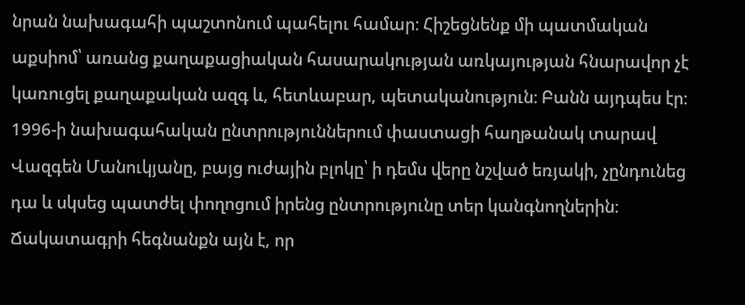նրան նախագահի պաշտոնում պահելու համար։ Հիշեցնենք մի պատմական աքսիոմ՝ առանց քաղաքացիական հասարակության առկայության հնարավոր չէ կառուցել քաղաքական ազգ և, հետևաբար, պետականություն։ Բանն այդպես էր։ 1996-ի նախագահական ընտրություններում փաստացի հաղթանակ տարավ Վազգեն Մանուկյանը, բայց ուժային բլոկը՝ ի դեմս վերը նշված եռյակի, չընդունեց դա և սկսեց պատժել փողոցում իրենց ընտրությունը տեր կանգնողներին։ Ճակատագրի հեգնանքն այն է, որ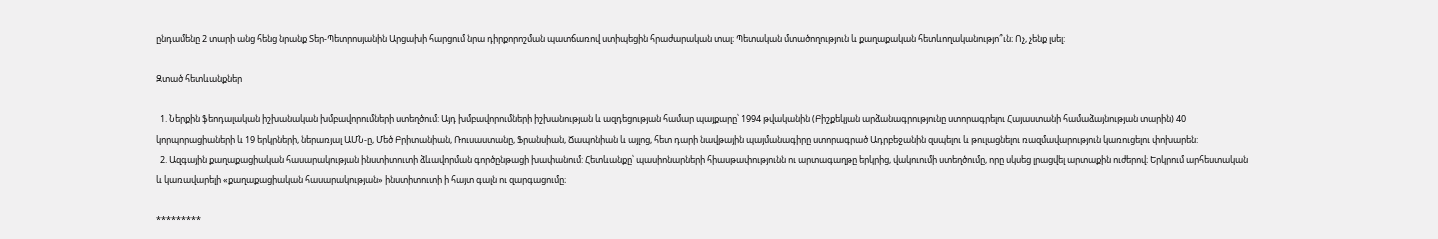ընդամենը 2 տարի անց հենց նրանք Տեր-Պետրոսյանին Արցախի հարցում նրա դիրքորոշման պատճառով ստիպեցին հրաժարական տալ։ Պետական մտածողություն և քաղաքական հետևողականությո՞ւն։ Ոչ, չենք լսել:

Զտած հետևանքներ

  1. Ներքին ֆեոդալական իշխանական խմբավորումների ստեղծում: Այդ խմբավորումների իշխանության և ազդեցության համար պայքարը՝ 1994 թվականին (Բիշքեկյան արձանագրությունը ստորագրելու Հայաստանի համաձայնության տարին) 40 կորպորացիաների և 19 երկրների, ներառյալ ԱՄՆ-ը, Մեծ Բրիտանիան, Ռուսաստանը, Ֆրանսիան, Ճապոնիան և այլոց, հետ դարի նավթային պայմանագիրը ստորագրած Ադրբեջանին զսպելու և թուլացնելու ռազմավարություն կառուցելու փոխարեն:
  2. Ազգային քաղաքացիական հասարակության ինստիտուտի ձևավորման գործընթացի խափանում: Հետևանքը՝ պասիոնարների հիասթափությունն ու արտագաղթը երկրից, վակուումի ստեղծումը, որը սկսեց լրացվել արտաքին ուժերով։ Երկրում արհեստական և կառավարելի «քաղաքացիական հասարակության» ինստիտուտի ի հայտ գալն ու զարգացումը։

*********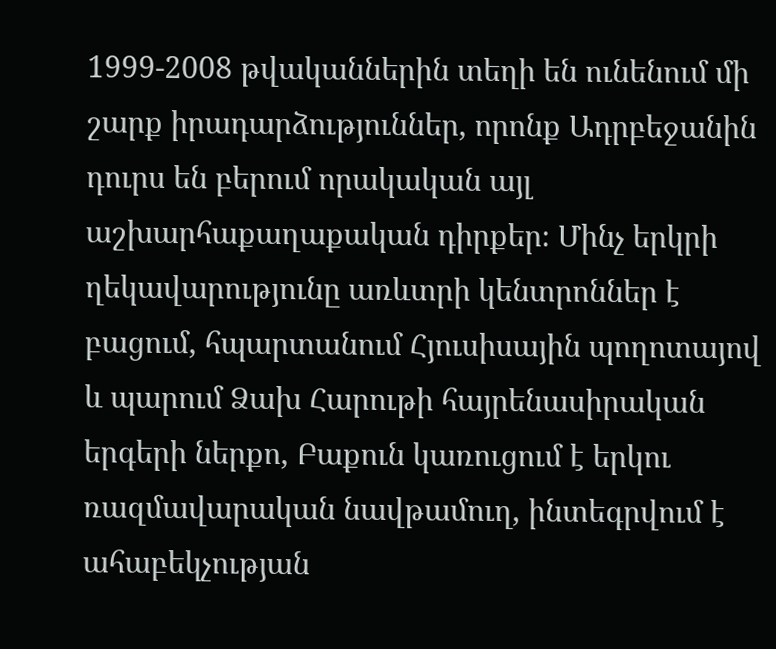1999-2008 թվականներին տեղի են ունենում մի շարք իրադարձություններ, որոնք Ադրբեջանին դուրս են բերում որակական այլ աշխարհաքաղաքական դիրքեր։ Մինչ երկրի ղեկավարությունը առևտրի կենտրոններ է բացում, հպարտանում Հյուսիսային պողոտայով և պարում Ձախ Հարութի հայրենասիրական երգերի ներքո, Բաքուն կառուցում է երկու ռազմավարական նավթամուղ, ինտեգրվում է ահաբեկչության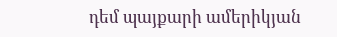դեմ պայքարի ամերիկյան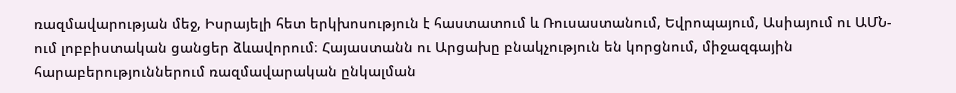ռազմավարության մեջ, Իսրայելի հետ երկխոսություն է հաստատում և Ռուսաստանում, Եվրոպայում, Ասիայում ու ԱՄՆ-ում լոբբիստական ցանցեր ձևավորում։ Հայաստանն ու Արցախը բնակչություն են կորցնում, միջազգային հարաբերություններում ռազմավարական ընկալման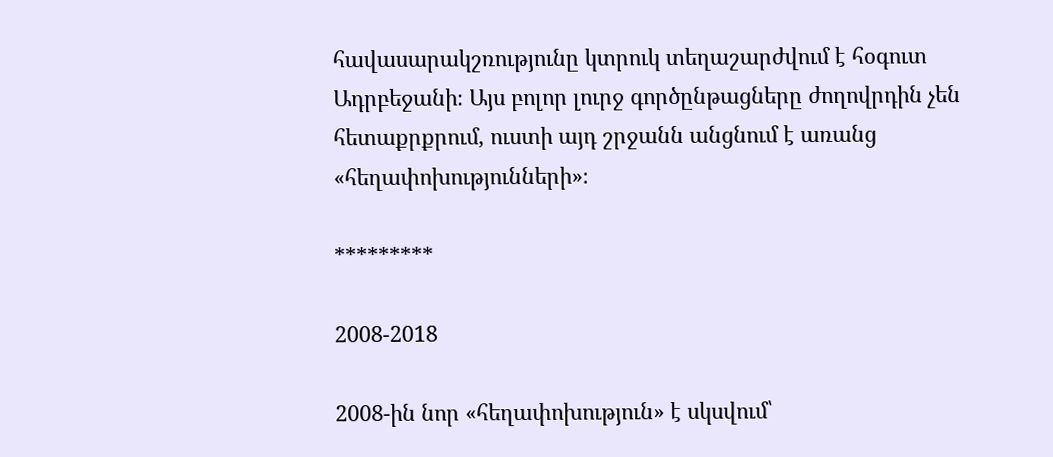հավասարակշռությունը կտրուկ տեղաշարժվում է հօգուտ Ադրբեջանի։ Այս բոլոր լուրջ գործընթացները ժողովրդին չեն հետաքրքրում, ուստի այդ շրջանն անցնում է առանց «հեղափոխությունների»։

*********

2008-2018

2008-ին նոր «հեղափոխություն» է սկսվում՝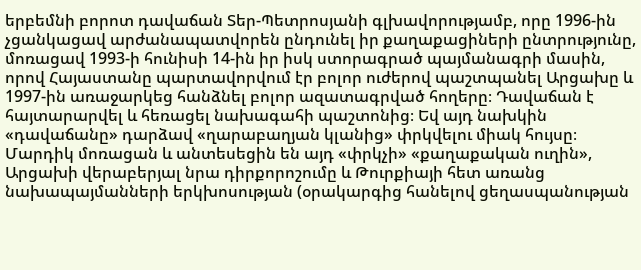երբեմնի բորոտ դավաճան Տեր-Պետրոսյանի գլխավորությամբ, որը 1996-ին չցանկացավ արժանապատվորեն ընդունել իր քաղաքացիների ընտրությունը, մոռացավ 1993-ի հունիսի 14-ին իր իսկ ստորագրած պայմանագրի մասին, որով Հայաստանը պարտավորվում էր բոլոր ուժերով պաշտպանել Արցախը և 1997-ին առաջարկեց հանձնել բոլոր ազատագրված հողերը։ Դավաճան է հայտարարվել և հեռացել նախագահի պաշտոնից։ Եվ այդ նախկին «դավաճանը» դարձավ «ղարաբաղյան կլանից» փրկվելու միակ հույսը։ Մարդիկ մոռացան և անտեսեցին են այդ «փրկչի» «քաղաքական ուղին», Արցախի վերաբերյալ նրա դիրքորոշումը և Թուրքիայի հետ առանց նախապայմանների երկխոսության (օրակարգից հանելով ցեղասպանության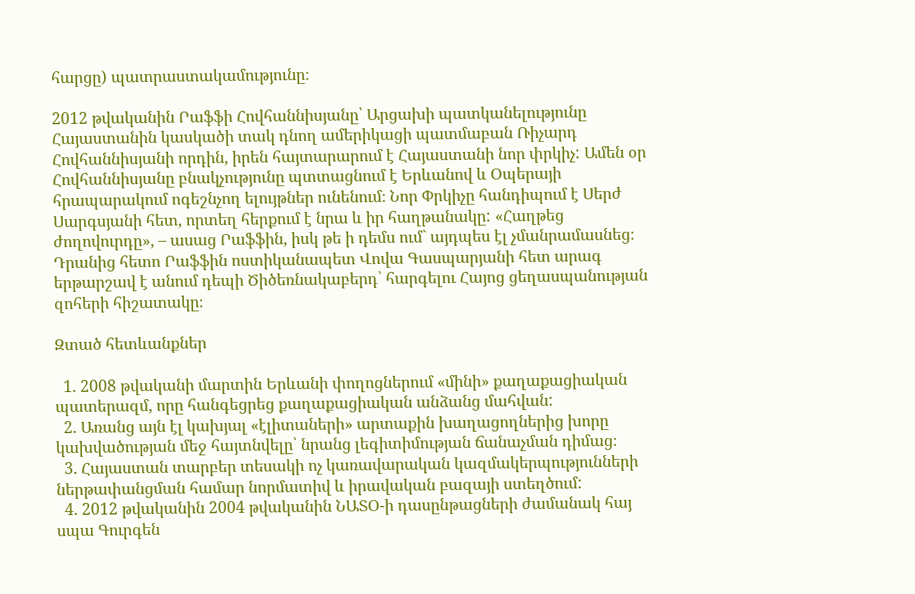հարցը) պատրաստակամությունը։

2012 թվականին Րաֆֆի Հովհաննիսյանը՝ Արցախի պատկանելությունը Հայաստանին կասկածի տակ դնող ամերիկացի պատմաբան Ռիչարդ Հովհաննիսյանի որդին, իրեն հայտարարում է Հայաստանի նոր փրկիչ: Ամեն օր Հովհաննիսյանը բնակչությունը պտտացնում է Երևանով և Օպերայի հրապարակում ոգեշնչող ելույթներ ունենում։ Նոր Փրկիչը հանդիպում է Սերժ Սարգսյանի հետ, որտեղ հերքում է նրա և իր հաղթանակը: «Հաղթեց ժողովուրդը», – ասաց Րաֆֆին, իսկ թե ի դեմս ում` այդպես էլ չմանրամասնեց։ Դրանից հետո Րաֆֆին ոստիկանապետ Վովա Գասպարյանի հետ արագ երթարշավ է անում դեպի Ծիծեռնակաբերդ՝ հարգելու Հայոց ցեղասպանության զոհերի հիշատակը։

Զտած հետևանքներ

  1. 2008 թվականի մարտին Երևանի փողոցներում «մինի» քաղաքացիական պատերազմ, որը հանգեցրեց քաղաքացիական անձանց մահվան:
  2. Առանց այն էլ կախյալ «էլիտաների» արտաքին խաղացողներից խորը կախվածության մեջ հայտնվելը՝ նրանց լեգիտիմության ճանաչման դիմաց։
  3. Հայաստան տարբեր տեսակի ոչ կառավարական կազմակերպությունների ներթափանցման համար նորմատիվ և իրավական բազայի ստեղծում:
  4. 2012 թվականին 2004 թվականին ՆԱՏՕ-ի դասընթացների ժամանակ հայ սպա Գուրգեն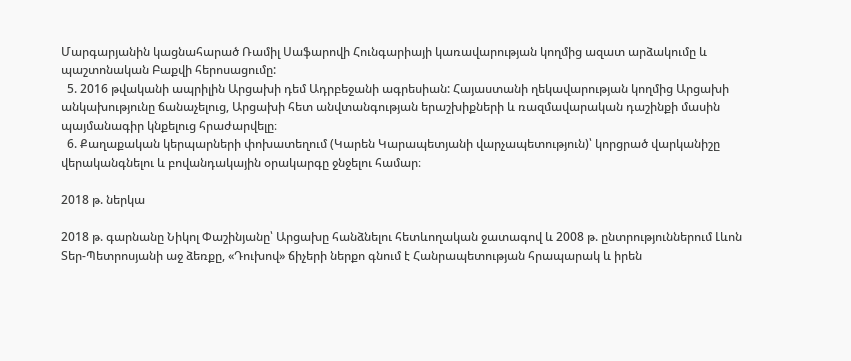Մարգարյանին կացնահարած Ռամիլ Սաֆարովի Հունգարիայի կառավարության կողմից ազատ արձակումը և պաշտոնական Բաքվի հերոսացումը:
  5. 2016 թվականի ապրիլին Արցախի դեմ Ադրբեջանի ագրեսիան: Հայաստանի ղեկավարության կողմից Արցախի անկախությունը ճանաչելուց, Արցախի հետ անվտանգության երաշխիքների և ռազմավարական դաշինքի մասին պայմանագիր կնքելուց հրաժարվելը։
  6. Քաղաքական կերպարների փոխատեղում (Կարեն Կարապետյանի վարչապետություն)՝ կորցրած վարկանիշը վերականգնելու և բովանդակային օրակարգը ջնջելու համար։

2018 թ. ներկա

2018 թ. գարնանը Նիկոլ Փաշինյանը՝ Արցախը հանձնելու հետևողական ջատագով և 2008 թ. ընտրություններում Լևոն Տեր-Պետրոսյանի աջ ձեռքը, «Դուխով» ճիչերի ներքո գնում է Հանրապետության հրապարակ և իրեն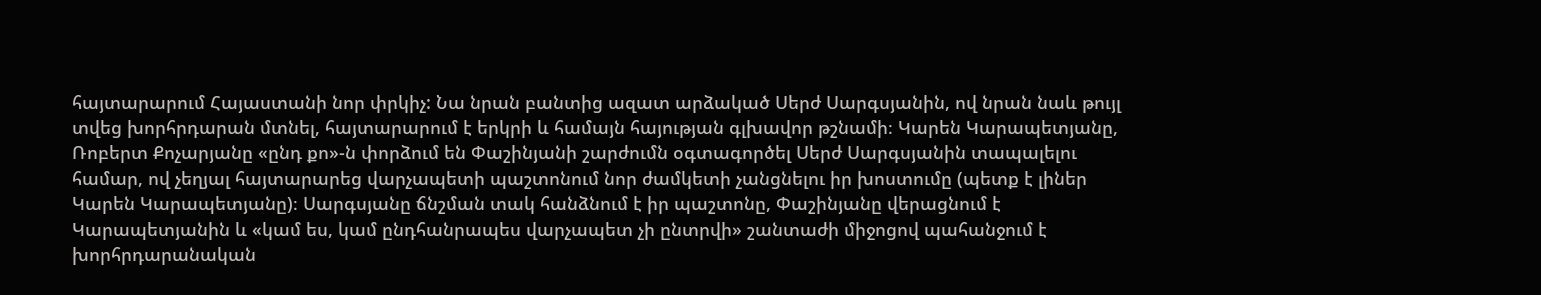հայտարարում Հայաստանի նոր փրկիչ: Նա նրան բանտից ազատ արձակած Սերժ Սարգսյանին, ով նրան նաև թույլ տվեց խորհրդարան մտնել, հայտարարում է երկրի և համայն հայության գլխավոր թշնամի։ Կարեն Կարապետյանը, Ռոբերտ Քոչարյանը «ընդ քո»-ն փորձում են Փաշինյանի շարժումն օգտագործել Սերժ Սարգսյանին տապալելու համար, ով չեղյալ հայտարարեց վարչապետի պաշտոնում նոր ժամկետի չանցնելու իր խոստումը (պետք է լիներ Կարեն Կարապետյանը)։ Սարգսյանը ճնշման տակ հանձնում է իր պաշտոնը, Փաշինյանը վերացնում է Կարապետյանին և «կամ ես, կամ ընդհանրապես վարչապետ չի ընտրվի» շանտաժի միջոցով պահանջում է խորհրդարանական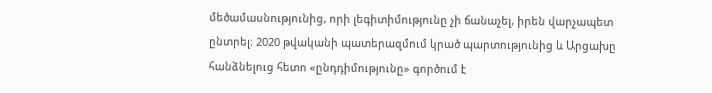մեծամասնությունից, որի լեգիտիմությունը չի ճանաչել, իրեն վարչապետ ընտրել։ 2020 թվականի պատերազմում կրած պարտությունից և Արցախը հանձնելուց հետո «ընդդիմությունը» գործում է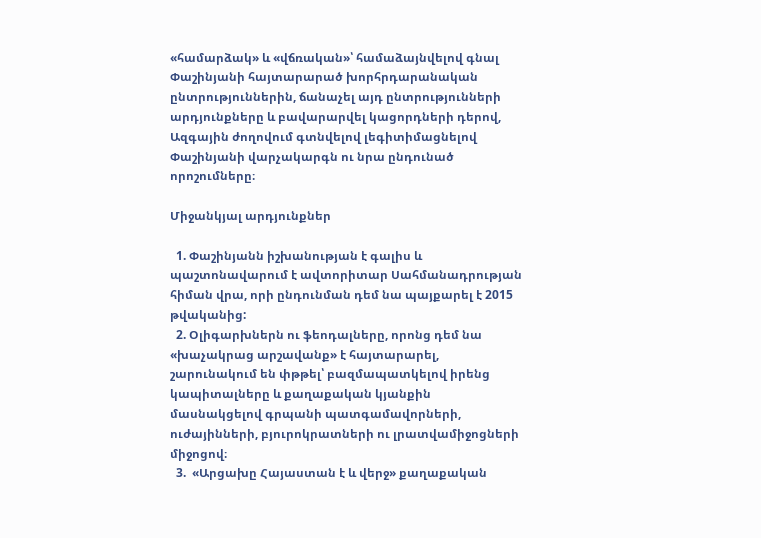«համարձակ» և «վճռական»՝ համաձայնվելով գնալ Փաշինյանի հայտարարած խորհրդարանական ընտրություններին, ճանաչել այդ ընտրությունների արդյունքները և բավարարվել կացորդների դերով, Ազգային ժողովում գտնվելով լեգիտիմացնելով Փաշինյանի վարչակարգն ու նրա ընդունած որոշումները։

Միջանկյալ արդյունքներ

  1. Փաշինյանն իշխանության է գալիս և պաշտոնավարում է ավտորիտար Սահմանադրության հիման վրա, որի ընդունման դեմ նա պայքարել է 2015 թվականից:
  2. Օլիգարխներն ու ֆեոդալները, որոնց դեմ նա «խաչակրաց արշավանք» է հայտարարել, շարունակում են փթթել՝ բազմապատկելով իրենց կապիտալները և քաղաքական կյանքին մասնակցելով գրպանի պատգամավորների, ուժայինների, բյուրոկրատների ու լրատվամիջոցների միջոցով։
  3.  «Արցախը Հայաստան է և վերջ» քաղաքական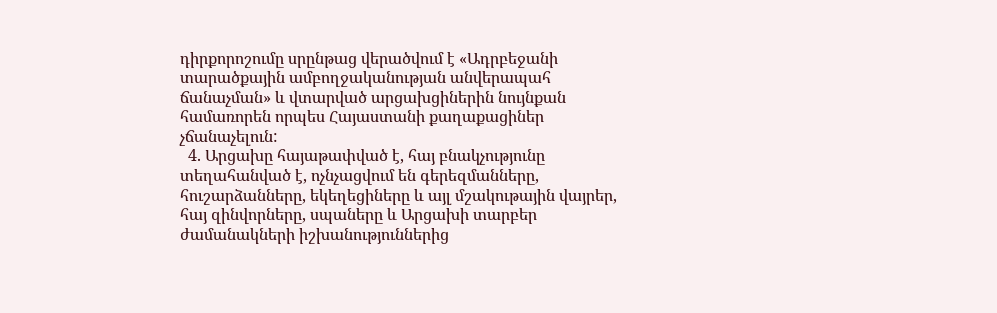դիրքորոշումը սրընթաց վերածվում է «Ադրբեջանի տարածքային ամբողջականության անվերապահ ճանաչման» և վտարված արցախցիներին նույնքան համառորեն որպես Հայաստանի քաղաքացիներ չճանաչելուն:
  4. Արցախը հայաթափված է, հայ բնակչությունը տեղահանված է, ոչնչացվում են գերեզմանները, հուշարձանները, եկեղեցիները և այլ մշակութային վայրեր, հայ զինվորները, սպաները և Արցախի տարբեր ժամանակների իշխանություններից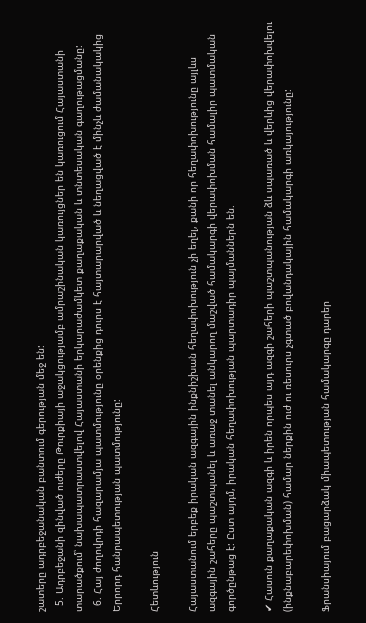շատերը ադրբեջանական բանտում գերության մեջ են:
  5. Ադրբեջանի զինված ուժերը Թուրքիայի աջակցությամբ ամրաշինական կառույցներ են կառուցում Հայաստանի տարածքում՝ նախապատրաստվելով Հայաստանի երկարաժամկետ քաղաքական և տնտեսական գաղութացմանը:
  6. Հայ ժողովրդի հազարամյա պատմությունը օրենքից դուրս է հայտարարված և նեղացված է մինչև ժամանակակից Երրորդ հանրապետության պատմությունը:

Հետևություն

Հայաստանում երբեք իրական ազգային ինքնիշխան հեղափոխություն չի եղել, քանի որ հեղափոխությունը այլևս ազգային շահերը պաշտպանել և առաջ տանել անկարող մաշված համակարգի վերափոխման համալիր պատմական գործընթաց է: Ըստ այդմ, իրական հեղափոխության պարտադիր պայմաններն են.

✔ Հասուն քաղաքական ազգի և իրեն որպես այդ ազգի շահերի պաշտպանության ձև սպառած և վերևից վերափոխվելու (ինքնաբարեփոխման) համար ներքին ուժ ու ռեսուրս չգտած բովանդակային համակարգի առկայությունը:

Ֆրանսիայում բացարձակ միապետության համակարգը դարեր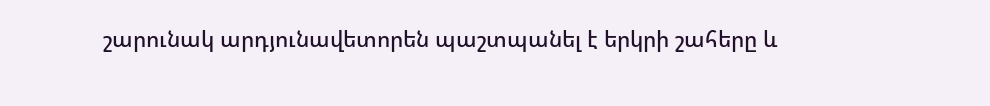շարունակ արդյունավետորեն պաշտպանել է երկրի շահերը և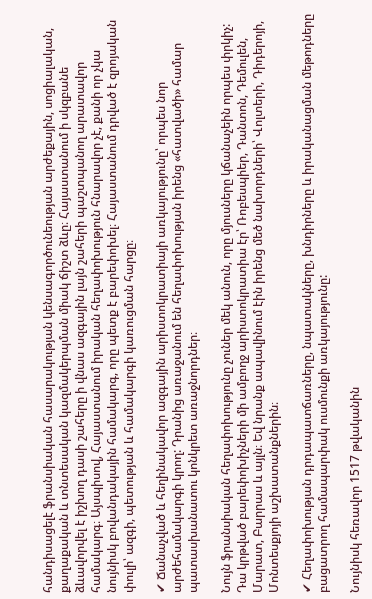հանդիսացելէ ֆրանսիական հասարակության կենսագործունեության արժեքային, սոցիալական, քաղաքական և տնտեսական կազմակերպման միակ ճիշտ ձևը։ Հայաստանում ի սկզբանե ձևավորվել է իշխող դասի շահերը ի վնաս ազգային լայն շահերի պաշտպանող արատավոր համակարգ։ Այսպիսով, Հայաստանում իրական հեղափոխություն հնարավոր չէ, քանի որ չկա նույնիսկ բովանդակային համակարգ, որը պետք է բարեփոխել։ Հայաստանում դրված է զրոյական փուլի՝ ազգի, պետության և համակարգի կառուցման հարցը։

✔ Ճանաչված և հեղինակավոր ազգային արիստոկրատիայի առկայությունը՝ որպես նոր արժեհամակարգի կրող: Դրանից առաջանում են հեղափոխության իրենց «հատվածի» համար պատասխանատու կոնկրետ առաջնորդներ։

Նույն ֆրանսիական հեղափոխությունը չուներ մեկ անուն, որը մյուսները կճանաչեին որպես փրկիչ: Դա կրթված բարեփոխիչների մի ամբողջ արիստոկրատիա էր՝ Ռոբեսպիեր, Դանտոն, Դեմուլեն, Մարատ, Բարրաս և այլն։ Եվ նրանք ապավինում էին իրենց մեծ նախորդների՝ Վոլտերի, Դիդերոյի, Մոնտեսքյոյի աշխատանքներին։

✔ Հեղափոխության դրդապատճառները, նպատակները, խնդիրները և իրականացման մեթոդները բացատրող համապարփակ ուսմունքի առկայությունը:

Նույնիսկ հեռավոր 1517 թվականին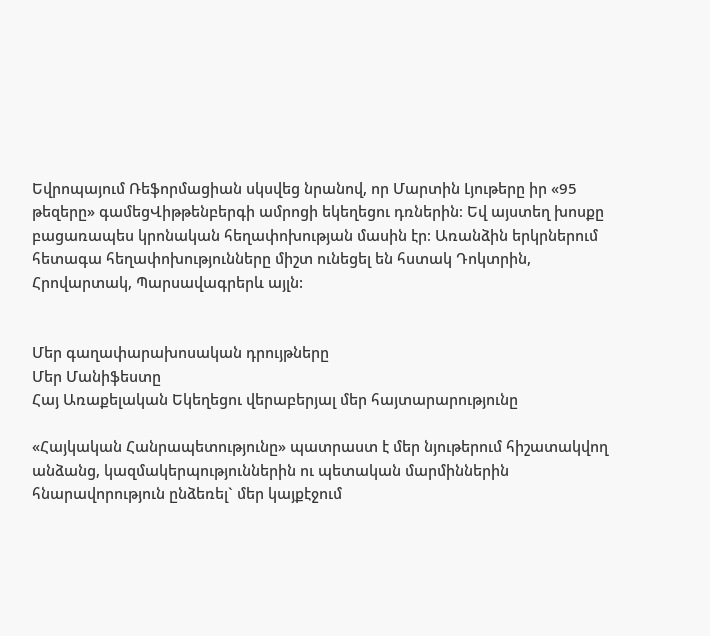Եվրոպայում Ռեֆորմացիան սկսվեց նրանով, որ Մարտին Լյութերը իր «95 թեզերը» գամեցՎիթթենբերգի ամրոցի եկեղեցու դռներին։ Եվ այստեղ խոսքը բացառապես կրոնական հեղափոխության մասին էր։ Առանձին երկրներում հետագա հեղափոխությունները միշտ ունեցել են հստակ Դոկտրին, Հրովարտակ, Պարսավագրերև այլն:


Մեր գաղափարախոսական դրույթները
Մեր Մանիֆեստը
Հայ Առաքելական Եկեղեցու վերաբերյալ մեր հայտարարությունը

«Հայկական Հանրապետությունը» պատրաստ է մեր նյութերում հիշատակվող անձանց, կազմակերպություններին ու պետական մարմիններին հնարավորություն ընձեռել` մեր կայքէջում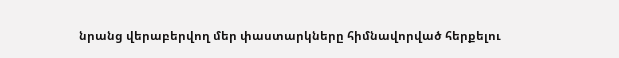նրանց վերաբերվող մեր փաստարկները հիմնավորված հերքելու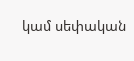կամ սեփական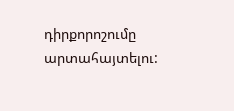դիրքորոշումը արտահայտելու: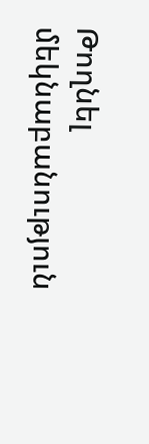Թողնել մեկնաբանություն